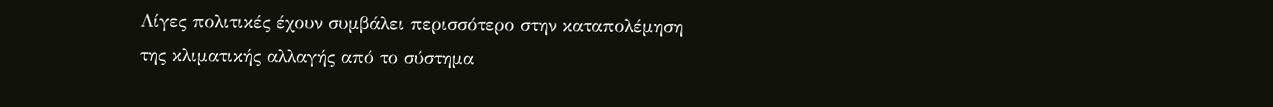Λίγες πολιτικές έχουν συμβάλει περισσότερο στην καταπολέμηση της κλιματικής αλλαγής από το σύστημα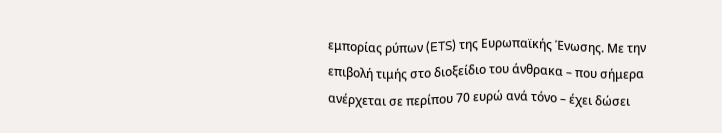εμπορίας ρύπων (ETS) της Ευρωπαϊκής Ένωσης. Με την επιβολή τιμής στο διοξείδιο του άνθρακα – που σήμερα ανέρχεται σε περίπου 70 ευρώ ανά τόνο – έχει δώσει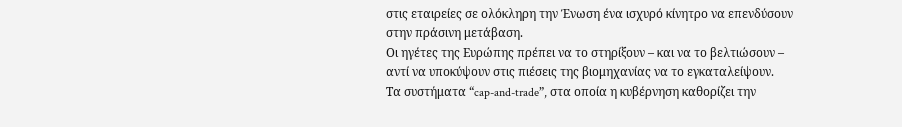στις εταιρείες σε ολόκληρη την Ένωση ένα ισχυρό κίνητρο να επενδύσουν στην πράσινη μετάβαση.
Οι ηγέτες της Ευρώπης πρέπει να το στηρίξουν – και να το βελτιώσουν – αντί να υποκύψουν στις πιέσεις της βιομηχανίας να το εγκαταλείψουν.
Τα συστήματα “cap-and-trade”, στα οποία η κυβέρνηση καθορίζει την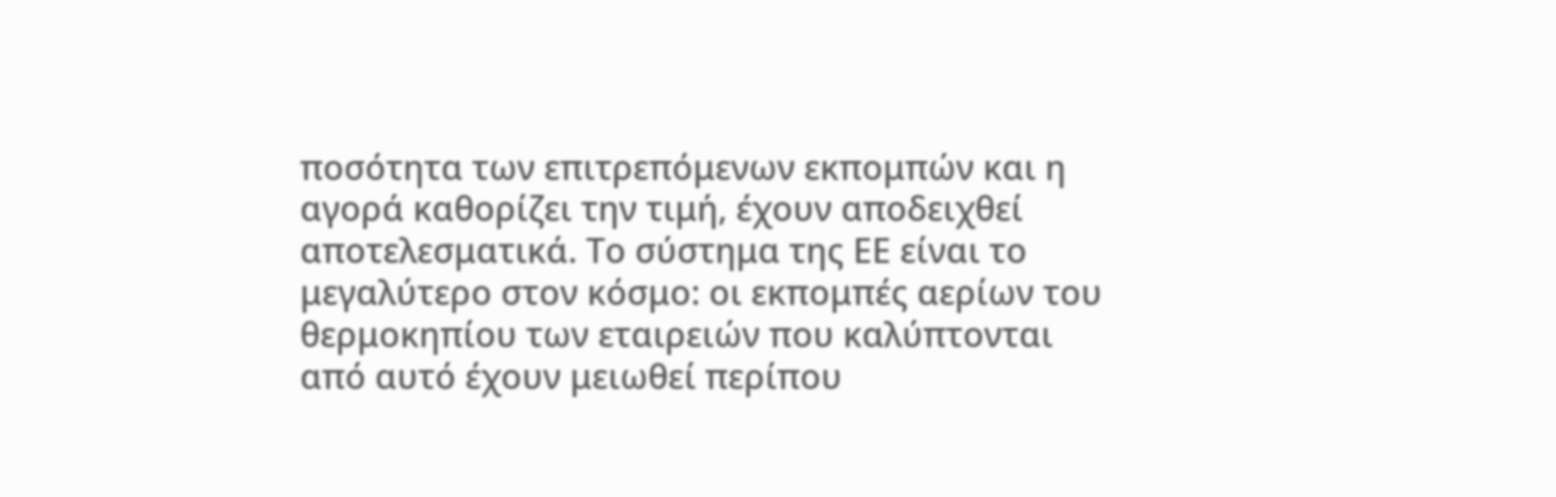ποσότητα των επιτρεπόμενων εκπομπών και η αγορά καθορίζει την τιμή, έχουν αποδειχθεί αποτελεσματικά. Το σύστημα της ΕΕ είναι το μεγαλύτερο στον κόσμο: οι εκπομπές αερίων του θερμοκηπίου των εταιρειών που καλύπτονται από αυτό έχουν μειωθεί περίπου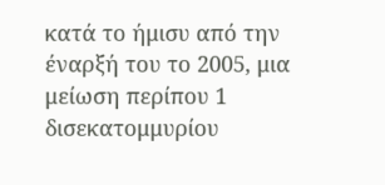κατά το ήμισυ από την έναρξή του το 2005, μια μείωση περίπου 1 δισεκατομμυρίου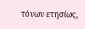τόνων ετησίως,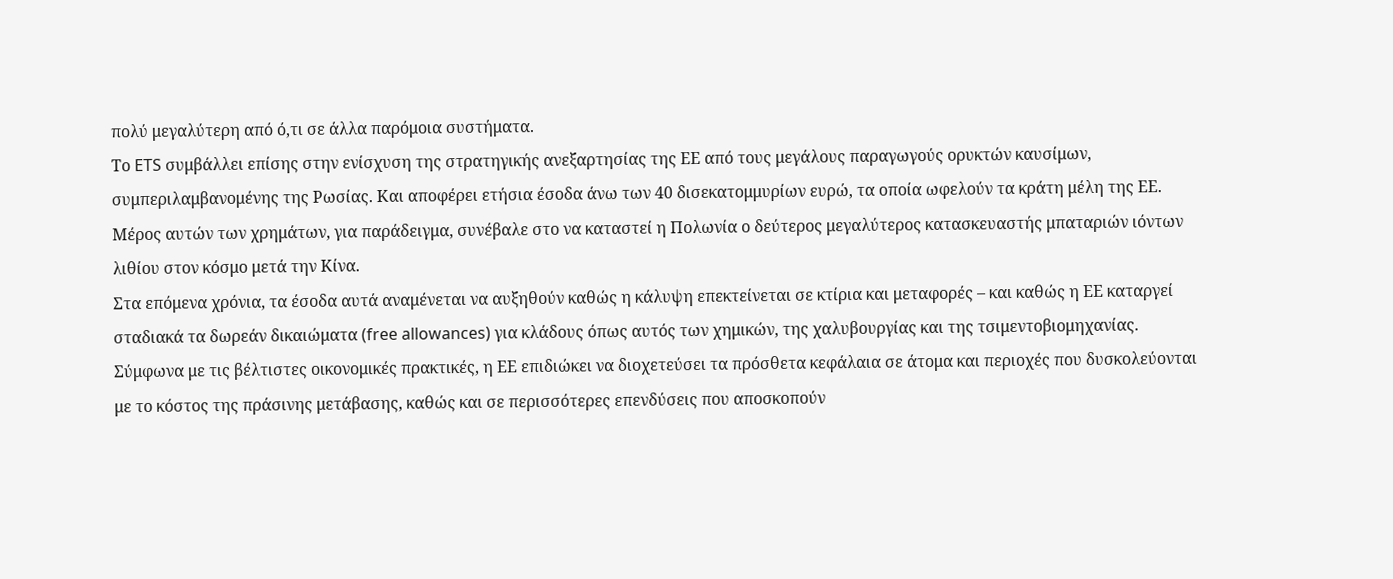πολύ μεγαλύτερη από ό,τι σε άλλα παρόμοια συστήματα.
Το ETS συμβάλλει επίσης στην ενίσχυση της στρατηγικής ανεξαρτησίας της ΕΕ από τους μεγάλους παραγωγούς ορυκτών καυσίμων, συμπεριλαμβανομένης της Ρωσίας. Και αποφέρει ετήσια έσοδα άνω των 40 δισεκατομμυρίων ευρώ, τα οποία ωφελούν τα κράτη μέλη της ΕΕ. Μέρος αυτών των χρημάτων, για παράδειγμα, συνέβαλε στο να καταστεί η Πολωνία ο δεύτερος μεγαλύτερος κατασκευαστής μπαταριών ιόντων λιθίου στον κόσμο μετά την Κίνα.
Στα επόμενα χρόνια, τα έσοδα αυτά αναμένεται να αυξηθούν καθώς η κάλυψη επεκτείνεται σε κτίρια και μεταφορές – και καθώς η ΕΕ καταργεί σταδιακά τα δωρεάν δικαιώματα (free allowances) για κλάδους όπως αυτός των χημικών, της χαλυβουργίας και της τσιμεντοβιομηχανίας. Σύμφωνα με τις βέλτιστες οικονομικές πρακτικές, η ΕΕ επιδιώκει να διοχετεύσει τα πρόσθετα κεφάλαια σε άτομα και περιοχές που δυσκολεύονται με το κόστος της πράσινης μετάβασης, καθώς και σε περισσότερες επενδύσεις που αποσκοπούν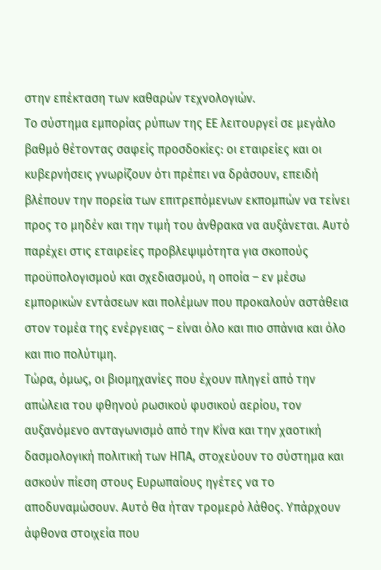στην επέκταση των καθαρών τεχνολογιών.
Το σύστημα εμπορίας ρύπων της ΕΕ λειτουργεί σε μεγάλο βαθμό θέτοντας σαφείς προσδοκίες: οι εταιρείες και οι κυβερνήσεις γνωρίζουν ότι πρέπει να δράσουν, επειδή βλέπουν την πορεία των επιτρεπόμενων εκπομπών να τείνει προς το μηδέν και την τιμή του άνθρακα να αυξάνεται. Αυτό παρέχει στις εταιρείες προβλεψιμότητα για σκοπούς προϋπολογισμού και σχεδιασμού, η οποία – εν μέσω εμπορικών εντάσεων και πολέμων που προκαλούν αστάθεια στον τομέα της ενέργειας – είναι όλο και πιο σπάνια και όλο και πιο πολύτιμη.
Τώρα, όμως, οι βιομηχανίες που έχουν πληγεί από την απώλεια του φθηνού ρωσικού φυσικού αερίου, τον αυξανόμενο ανταγωνισμό από την Κίνα και την χαοτική δασμολογική πολιτική των ΗΠΑ, στοχεύουν το σύστημα και ασκούν πίεση στους Ευρωπαίους ηγέτες να το αποδυναμώσουν. Αυτό θα ήταν τρομερό λάθος. Υπάρχουν άφθονα στοιχεία που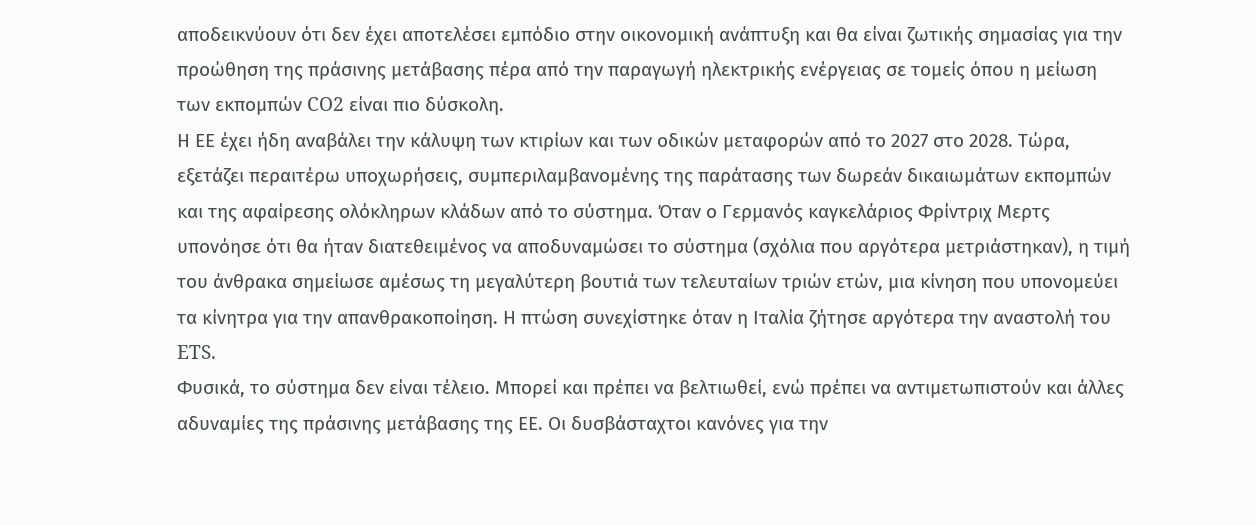αποδεικνύουν ότι δεν έχει αποτελέσει εμπόδιο στην οικονομική ανάπτυξη και θα είναι ζωτικής σημασίας για την προώθηση της πράσινης μετάβασης πέρα από την παραγωγή ηλεκτρικής ενέργειας σε τομείς όπου η μείωση των εκπομπών CO2 είναι πιο δύσκολη.
Η ΕΕ έχει ήδη αναβάλει την κάλυψη των κτιρίων και των οδικών μεταφορών από το 2027 στο 2028. Τώρα, εξετάζει περαιτέρω υποχωρήσεις, συμπεριλαμβανομένης της παράτασης των δωρεάν δικαιωμάτων εκπομπών και της αφαίρεσης ολόκληρων κλάδων από το σύστημα. Όταν ο Γερμανός καγκελάριος Φρίντριχ Μερτς υπονόησε ότι θα ήταν διατεθειμένος να αποδυναμώσει το σύστημα (σχόλια που αργότερα μετριάστηκαν), η τιμή του άνθρακα σημείωσε αμέσως τη μεγαλύτερη βουτιά των τελευταίων τριών ετών, μια κίνηση που υπονομεύει τα κίνητρα για την απανθρακοποίηση. Η πτώση συνεχίστηκε όταν η Ιταλία ζήτησε αργότερα την αναστολή του ETS.
Φυσικά, το σύστημα δεν είναι τέλειο. Μπορεί και πρέπει να βελτιωθεί, ενώ πρέπει να αντιμετωπιστούν και άλλες αδυναμίες της πράσινης μετάβασης της ΕΕ. Οι δυσβάσταχτοι κανόνες για την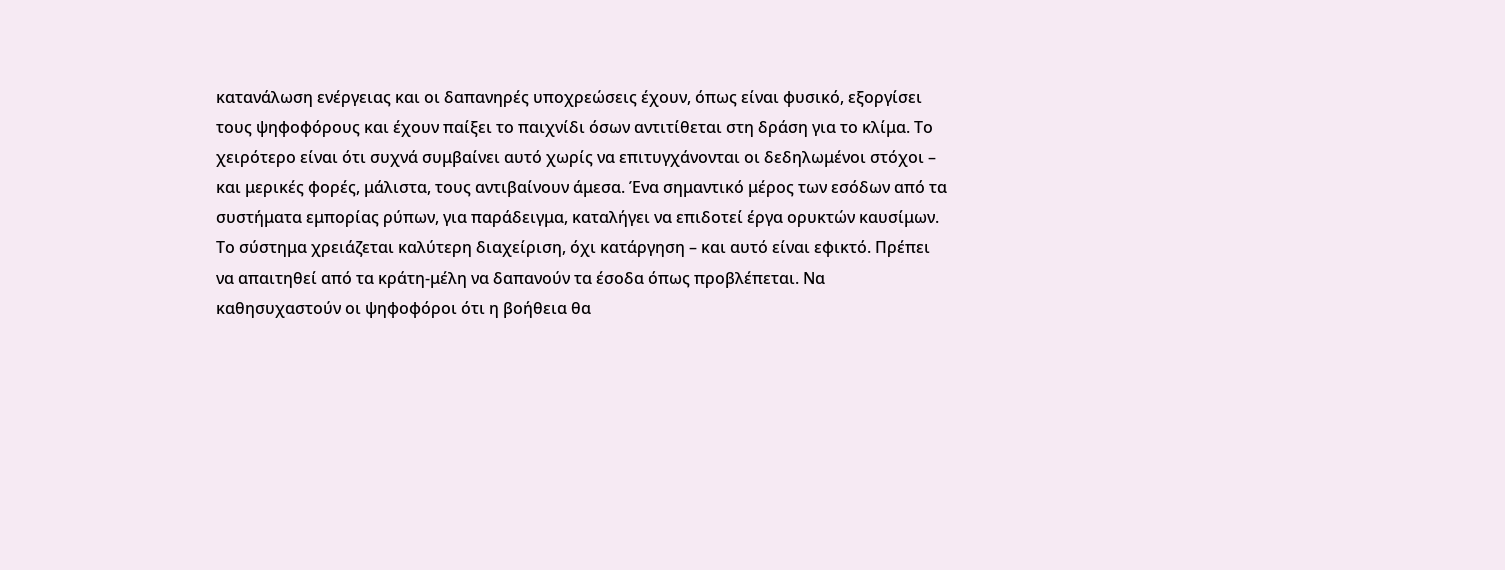κατανάλωση ενέργειας και οι δαπανηρές υποχρεώσεις έχουν, όπως είναι φυσικό, εξοργίσει τους ψηφοφόρους και έχουν παίξει το παιχνίδι όσων αντιτίθεται στη δράση για το κλίμα. Το χειρότερο είναι ότι συχνά συμβαίνει αυτό χωρίς να επιτυγχάνονται οι δεδηλωμένοι στόχοι – και μερικές φορές, μάλιστα, τους αντιβαίνουν άμεσα. Ένα σημαντικό μέρος των εσόδων από τα συστήματα εμπορίας ρύπων, για παράδειγμα, καταλήγει να επιδοτεί έργα ορυκτών καυσίμων.
Το σύστημα χρειάζεται καλύτερη διαχείριση, όχι κατάργηση – και αυτό είναι εφικτό. Πρέπει να απαιτηθεί από τα κράτη-μέλη να δαπανούν τα έσοδα όπως προβλέπεται. Να καθησυχαστούν οι ψηφοφόροι ότι η βοήθεια θα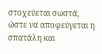στοχεύεται σωστά, ώστε να αποφεύγεται η σπατάλη και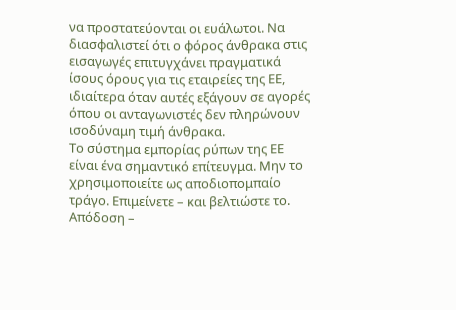να προστατεύονται οι ευάλωτοι. Να διασφαλιστεί ότι ο φόρος άνθρακα στις εισαγωγές επιτυγχάνει πραγματικά ίσους όρους για τις εταιρείες της ΕΕ, ιδιαίτερα όταν αυτές εξάγουν σε αγορές όπου οι ανταγωνιστές δεν πληρώνουν ισοδύναμη τιμή άνθρακα.
Το σύστημα εμπορίας ρύπων της ΕΕ είναι ένα σημαντικό επίτευγμα. Μην το χρησιμοποιείτε ως αποδιοπομπαίο τράγο. Επιμείνετε – και βελτιώστε το.
Απόδοση –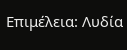Επιμέλεια: Λυδία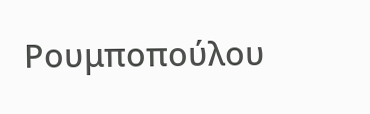Ρουμποπούλου